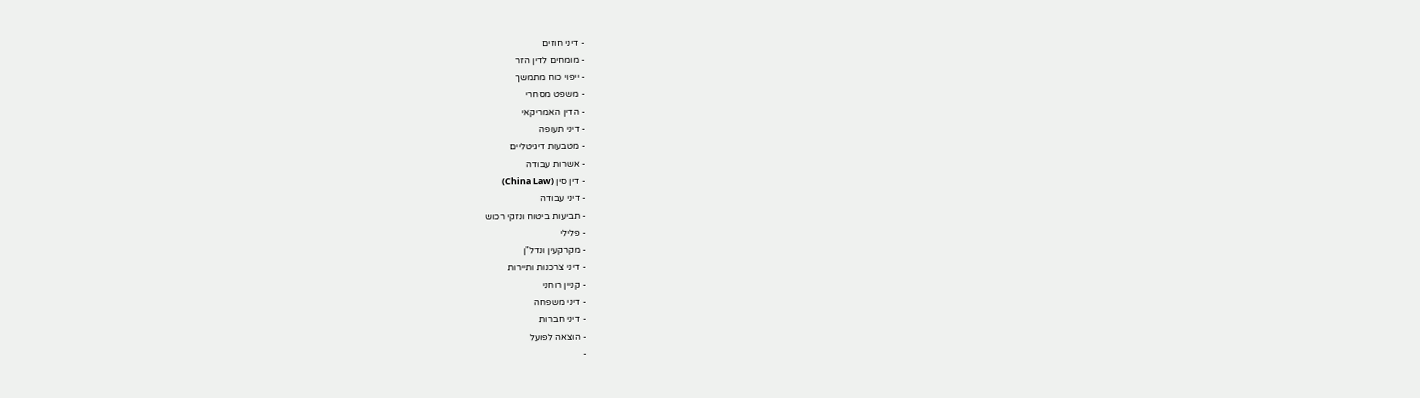- דיני חוזים
- מומחים לדין הזר
- ייפוי כוח מתמשך
- משפט מסחרי
- הדין האמריקאי
- דיני תעופה
- מטבעות דיגיטליים
- אשרות עבודה
- דין סין (China Law)
- דיני עבודה
- תביעות ביטוח ונזקי רכוש
- פלילי
- מקרקעין ונדל"ן
- דיני צרכנות ותיירות
- קניין רוחני
- דיני משפחה
- דיני חברות
- הוצאה לפועל
-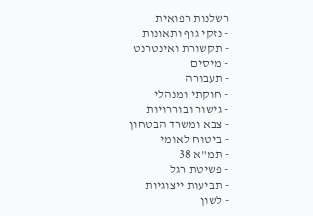רשלנות רפואית
- נזקי גוף ותאונות
- תקשורת ואינטרנט
- מיסים
- תעבורה
- חוקתי ומנהלי
- גישור ובוררויות
- צבא ומשרד הבטחון
- ביטוח לאומי
- תמ"א 38
- פשיטת רגל
- תביעות ייצוגיות
- לשון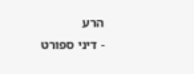הרע
- דיני ספורט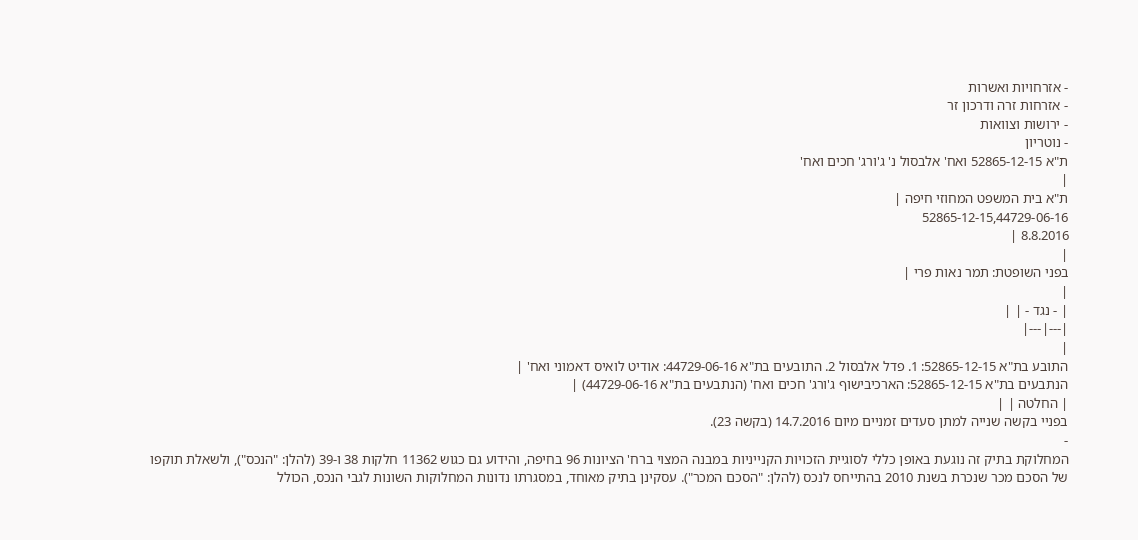- אזרחויות ואשרות
- אזרחות זרה ודרכון זר
- ירושות וצוואות
- נוטריון
ת"א 52865-12-15 ואח' אלבסול נ' ג'ורג' חכים ואח'
|
ת"א בית המשפט המחוזי חיפה |
52865-12-15,44729-06-16
8.8.2016 |
|
בפני השופטת: תמר נאות פרי |
|
| - נגד - | |
|---|---|
|
התובע בת"א 52865-12-15: 1. פדל אלבסול 2. התובעים בת"א 44729-06-16: אודיט לואיס דאמוני ואח' |
הנתבעים בת"א 52865-12-15: הארכיבישוף ג'ורג' חכים ואח' (הנתבעים בת"א 44729-06-16) |
| החלטה | |
בפניי בקשה שנייה למתן סעדים זמניים מיום 14.7.2016 (בקשה 23).
-
המחלוקת בתיק זה נוגעת באופן כללי לסוגיית הזכויות הקנייניות במבנה המצוי ברח' הציונות 96 בחיפה, והידוע גם כגוש 11362 חלקות 38 ו-39 (להלן: "הנכס"), ולשאלת תוקפו של הסכם מכר שנכרת בשנת 2010 בהתייחס לנכס (להלן: "הסכם המכר"). עסקינן בתיק מאוחד, במסגרתו נדונות המחלוקות השונות לגבי הנכס, הכולל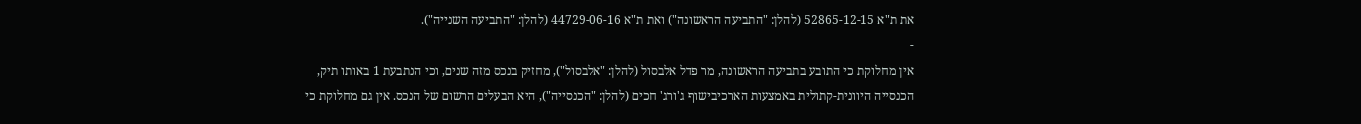את ת"א 52865-12-15 (להלן: "התביעה הראשונה") ואת ת"א 44729-06-16 (להלן: "התביעה השנייה").
-
אין מחלוקת כי התובע בתביעה הראשונה, מר פדל אלבסול (להלן: "אלבסול"), מחזיק בנכס מזה שנים, וכי הנתבעת 1 באותו תיק, הכנסייה היוונית-קתולית באמצעות הארכיבישוף ג'ורג' חכים (להלן: "הכנסייה"), היא הבעלים הרשום של הנכס. אין גם מחלוקת כי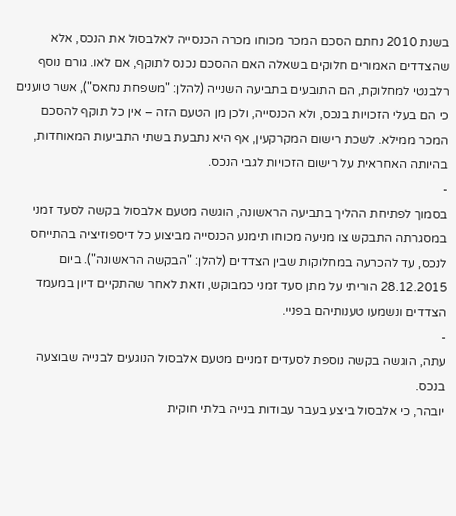בשנת 2010 נחתם הסכם המכר מכוחו מכרה הכנסייה לאלבסול את הנכס, אלא שהצדדים האמורים חלוקים בשאלה האם ההסכם נכנס לתוקף, אם לאו. גורם נוסף רלבנטי למחלוקת, הם התובעים בתביעה השנייה (להלן: "משפחת נחאס"), אשר טוענים כי הם בעלי הזכויות בנכס, ולא הכנסייה, ולכן מן הטעם הזה – אין כל תוקף להסכם המכר ממילא. לשכת רישום המקרקעין, אף היא נתבעת בשתי התביעות המאוחדות, בהיותה האחראית על רישום הזכויות לגבי הנכס.
-
בסמוך לפתיחת ההליך בתביעה הראשונה, הוגשה מטעם אלבסול בקשה לסעד זמני במסגרתה התבקש צו מניעה מכוחו תימנע הכנסייה מביצוע כל דיספוזיציה בהתייחס לנכס, עד להכרעה במחלוקות שבין הצדדים (להלן: "הבקשה הראשונה"). ביום 28.12.2015 הוריתי על מתן סעד זמני כמבוקש, וזאת לאחר שהתקיים דיון במעמד הצדדים ונשמעו טענותיהם בפניי.
-
עתה, הוגשה בקשה נוספת לסעדים זמניים מטעם אלבסול הנוגעים לבנייה שבוצעה בנכס.
יובהר, כי אלבסול ביצע בעבר עבודות בנייה בלתי חוקית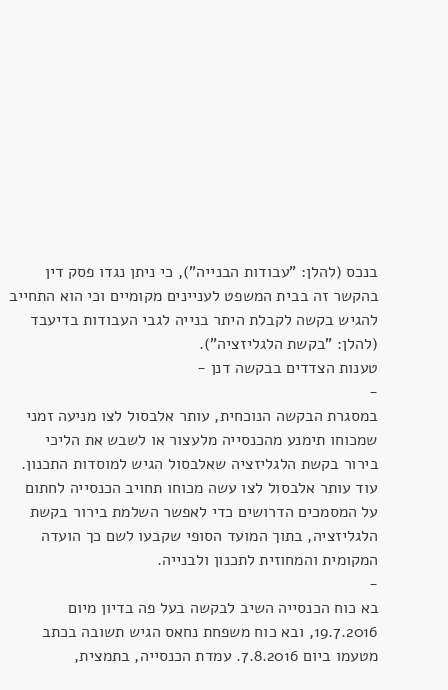בנכס (להלן: "עבודות הבנייה"), כי ניתן נגדו פסק דין בהקשר זה בבית המשפט לעניינים מקומיים וכי הוא התחייב להגיש בקשה לקבלת היתר בנייה לגבי העבודות בדיעבד (להלן: "בקשת הלגליזציה").
טענות הצדדים בבקשה דנן -
-
במסגרת הבקשה הנוכחית, עותר אלבסול לצו מניעה זמני שמכוחו תימנע מהכנסייה מלעצור או לשבש את הליכי בירור בקשת הלגליזציה שאלבסול הגיש למוסדות התכנון. עוד עותר אלבסול לצו עשה מכוחו תחויב הכנסייה לחתום על המסמכים הדרושים כדי לאפשר השלמת בירור בקשת הלגליזציה, בתוך המועד הסופי שקבעו לשם כך הועדה המקומית והמחוזית לתכנון ולבנייה.
-
בא כוח הכנסייה השיב לבקשה בעל פה בדיון מיום 19.7.2016, ובא כוח משפחת נחאס הגיש תשובה בכתב מטעמו ביום 7.8.2016. עמדת הכנסייה, בתמצית,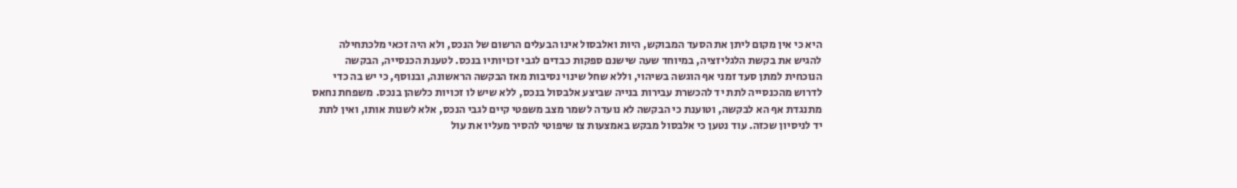היא כי אין מקום ליתן את הסעד המבוקש, היות ואלבסול אינו הבעלים הרשום של הנכס, ולא היה זכאי מלכתחילה להגיש את בקשת הלגליזציה, במיוחד שעה שישנם ספקות כבדים לגבי זכויותיו בנכס. לטענת הכנסייה, הבקשה הנוכחית למתן סעד זמני אף הוגשה בשיהוי, וללא שחל שינוי נסיבות מאז הבקשה הראשונה, ובנוסף, כי יש בה כדי לדרוש מהכנסייה לתת יד להכשרת עבירות בנייה שביצע אלבסול בנכס, ללא שיש לו זכויות כלשהן בנכס. משפחת נחאס מתנגדת אף הא לבקשה, וטוענת כי הבקשה לא נועדה לשמר מצב משפטי קיים לגבי הנכס, אלא לשנות אותו, ואין לתת יד לניסיון שכזה. עוד נטען כי אלבסול מבקש באמצעות צו שיפוטי להסיר מעליו את עול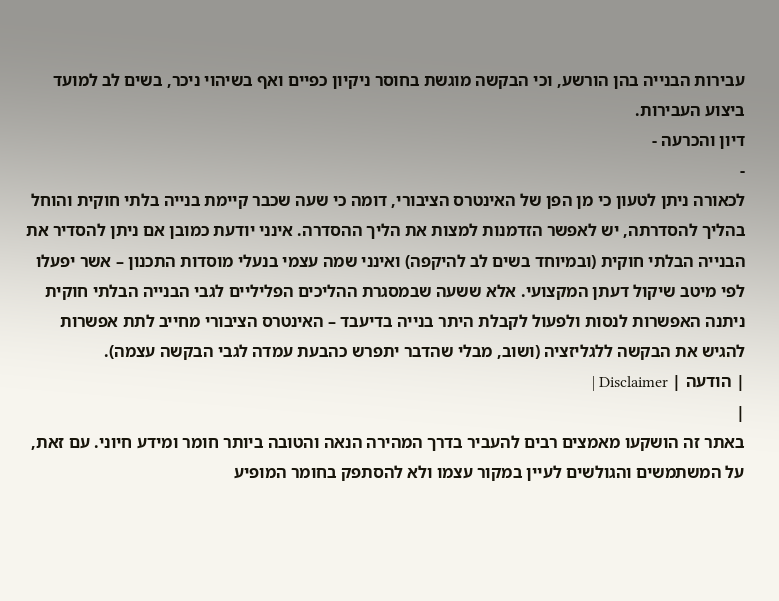עבירות הבנייה בהן הורשע, וכי הבקשה מוגשת בחוסר ניקיון כפיים ואף בשיהוי ניכר, בשים לב למועד ביצוע העבירות.
דיון והכרעה -
-
לכאורה ניתן לטעון כי מן הפן של האינטרס הציבורי, דומה כי שעה שכבר קיימת בנייה בלתי חוקית והוחל בהליך להסדרתה, יש לאפשר הזדמנות למצות את הליך ההסדרה. אינני יודעת כמובן אם ניתן להסדיר את הבנייה הבלתי חוקית (ובמיוחד בשים לב להיקפה) ואינני שמה עצמי בנעלי מוסדות התכנון – אשר יפעלו לפי מיטב שיקול דעתן המקצועי. אלא ששעה שבמסגרת ההליכים הפליליים לגבי הבנייה הבלתי חוקית ניתנה האפשרות לנסות ולפעול לקבלת היתר בנייה בדיעבד – האינטרס הציבורי מחייב לתת אפשרות להגיש את הבקשה ללגליזציה (ושוב, מבלי שהדבר יתפרש כהבעת עמדה לגבי הבקשה עצמה).
| הודעה | Disclaimer |
|
באתר זה הושקעו מאמצים רבים להעביר בדרך המהירה הנאה והטובה ביותר חומר ומידע חיוני. עם זאת, על המשתמשים והגולשים לעיין במקור עצמו ולא להסתפק בחומר המופיע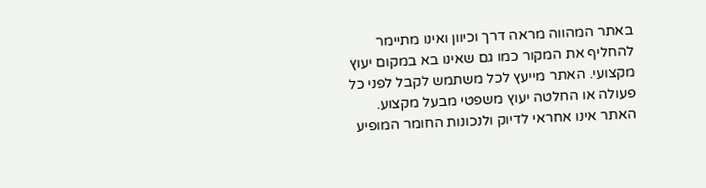באתר המהווה מראה דרך וכיוון ואינו מתיימר להחליף את המקור כמו גם שאינו בא במקום יעוץ מקצועי. האתר מייעץ לכל משתמש לקבל לפני כל פעולה או החלטה יעוץ משפטי מבעל מקצוע. האתר אינו אחראי לדיוק ולנכונות החומר המופיע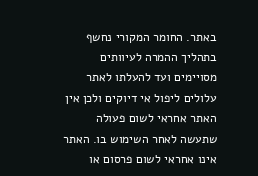באתר. החומר המקורי נחשף בתהליך ההמרה לעיוותים מסויימים ועד להעלתו לאתר עלולים ליפול אי דיוקים ולכן אין האתר אחראי לשום פעולה שתעשה לאחר השימוש בו. האתר אינו אחראי לשום פרסום או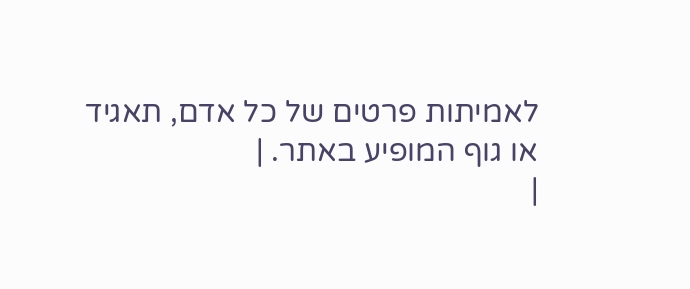לאמיתות פרטים של כל אדם, תאגיד או גוף המופיע באתר. |
|